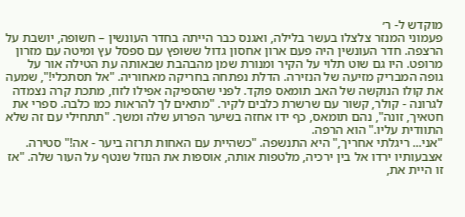מוקדש ל- ר׳
פעמוני המנזר צלצלו בעשר בלילה, ואגנס כבר הייתה בחדר העונשין – חשופה, יושבת על הרצפה. חדר העונשין היה פעם ארון אחסון גדול ששופץ עם ספסל עץ ומיטה עם מזרון מרופט. היו גם שוט תלוי על הקיר ומנורת שמן מהבהבת שבאותה עת הטילה אור על גופה המבריק מזיעה של הנזירה. הדלת נפתחה בחריקה מאחוריה. "אל תסתכלי!", שמעה את קולו הנוקשה של האב תומאס פוקד. לפני שהספיקה אפילו לזוז, מתכת קרה נצמדה לגרונה - קולר, קשור עם שרשרת כלבים לקיר. "מתאים לך להראות כמו כלבה. ספרי את חטאיך, זונה", נהם תומאס, כף ידו אחזה בשיער הפרוע שלה ומשך. "תתחילי עם זה שלא התוודית עליו." הוא הרפה.
"אני... ריגלתי אחריך," היא התנשפה. "כשהיית עם האחות תרזה ביער - אה!" סטירה. אצבעותיו ירדו אל בין ירכיה, מלטפות אותה, אוספות את הנוזל שנטף על העור שלה. "אז זו היית את,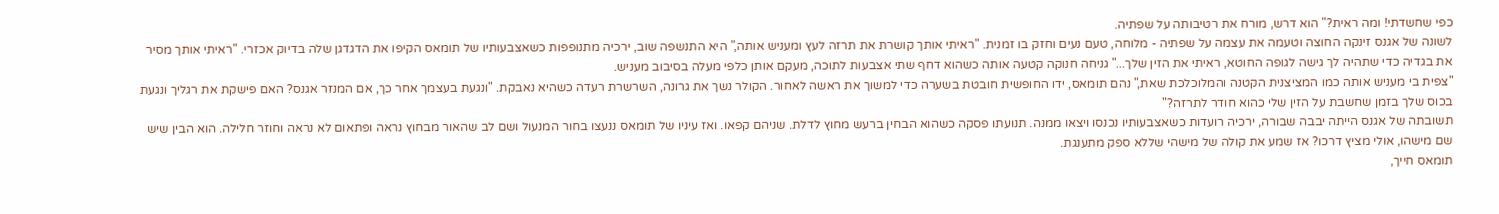כפי שחשדתי! ומה ראית?" הוא דרש, מורח את רטיבותה על שפתיה.
לשונה של אגנס זינקה החוצה וטעמה את עצמה על שפתיה - מלוחה, טעם נעים וחזק בו זמנית. "ראיתי אותך קושרת את תרזה לעץ ומעניש אותה," היא התנשפה שוב, ירכיה מתנופפות כשאצבעותיו של תומאס הקיפו את הדגדגן שלה בדיוק אכזרי. "ראיתי אותך מסיר את בגדיה כדי שתהיה לך גישה לגופה החוטא, ראיתי את הזין שלך..." גניחה חנוקה קטעה אותה כשהוא דחף שתי אצבעות לתוכה, מעקם אותן כלפי מעלה בסיבוב מעניש.
"צפית בי מעניש אותה כמו המציצנית הקטנה והמלוכלכת שאת," נהם תומאס, ידו החופשית חובטת בשערה כדי למשוך את ראשה לאחור. הקולר נשך את גרונה, השרשרת רעדה כשהיא נאבקת. "ונגעת בעצמך אחר כך, אם המנזר אגנס? האם פישקת את רגליך ונגעת בכוס שלך בזמן שחשבת על הזין שלי כהוא חודר לתרזה?"
תשובתה של אגנס הייתה יבבה שבורה, ירכיה רועדות כשאצבעותיו נכנסו ויצאו ממנה. תנועתו פסקה כשהוא הבחין ברעש מחוץ לדלת. שניהם קפאו. ואז עיניו של תומאס ננעצו בחור המנעול ושם לב שהאור מבחוץ נראה ופתאום לא נראה וחוזר חלילה. הוא הבין שיש שם מישהו, אולי מציץ דרכו? אז שמע את קולה של מישהי שללא ספק מתענגת.
תומאס חייך,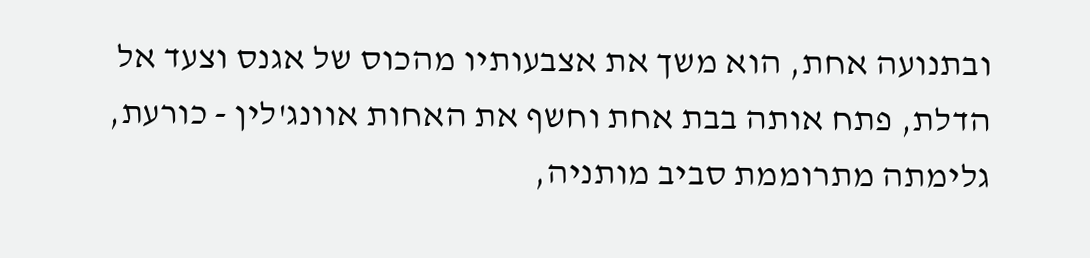ובתנועה אחת, הוא משך את אצבעותיו מהכוס של אגנס וצעד אל הדלת, פתח אותה בבת אחת וחשף את האחות אוונג'לין - כורעת, גלימתה מתרוממת סביב מותניה,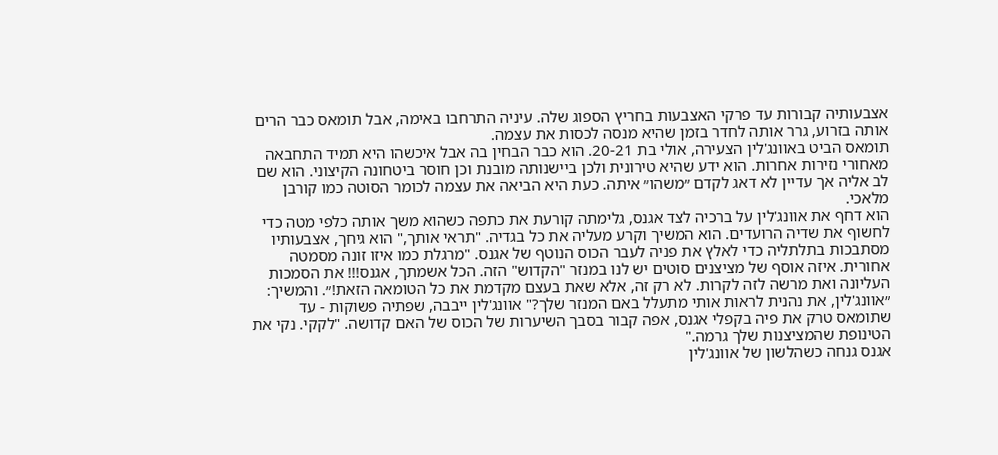אצבעותיה קבורות עד פרקי האצבעות בחריץ הספוג שלה. עיניה התרחבו באימה, אבל תומאס כבר הרים אותה בזרוע, גרר אותה לחדר בזמן שהיא מנסה לכסות את עצמה.
תומאס הביט באוונג'לין הצעירה, אולי בת 20-21. הוא כבר הבחין בה אבל איכשהו היא תמיד התחבאה מאחורי נזירות אחרות. הוא ידע שהיא טירונית ולכן ביישנותה מובנת וכן חוסר ביטחונה הקיצוני. הוא שם לב אליה אך עדיין לא דאג לקדם ״משהו״ איתה. כעת היא הביאה את עצמה לכומר הסוטה כמו קורבן מלאכי.
הוא דחף את אוונג'לין על ברכיה לצד אגנס, גלימתה קורעת את כתפה כשהוא משך אותה כלפי מטה כדי לחשוף את שדיה הרועדים. הוא המשיך וקרע מעליה את כל בגדיה. "תראי אותך," הוא גיחך, אצבעותיו מסתבכות בתלתליה כדי לאלץ את פניה לעבר הכוס הנוטף של אגנס. "מרגלת כמו איזו זונה מסמטה אחורית. איזה אוסף של מציצנים סוטים יש לנו במנזר "הקדוש" הזה. הכל אשמתך, אגנס!!! את הסמכות העליונה ואת מרשה לזה לקרות. לא רק זה, אלא שאת בעצם מקדמת את כל הטומאה הזאת!״. והמשיך: ״אוונג'לין, את נהנית לראות אותי מתעלל באם המנזר שלך?" אוונג'לין ייבבה, שפתיה פשוקות - עד שתומאס טרק את פיה בקפלי אגנס, אפה קבור בסבך השיערות של הכוס של האם קדושה. "לקקי. נקי את הטינופת שהמציצנות שלך גרמה."
אגנס גנחה כשהלשון של אוונג'לין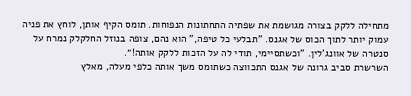מתחילה ללקק בצורה מגושמת את שפתיה התחתונות הנפוחות. תומס הקיף אותן, לוחץ את פניה עמוק יותר לתוך הכוס של אגנס. "תבלעי כל טיפה," הוא נהם, צופה בנוזל החלקלק נמרח על סנטרה של אוונג'לין. "וכשתסיימי, תודי לה על הזכות ללקק אותה!״.
השרשרת סביב גרונה של אגנס התכווצה כשתומס משך אותה כלפי מעלה, מאלץ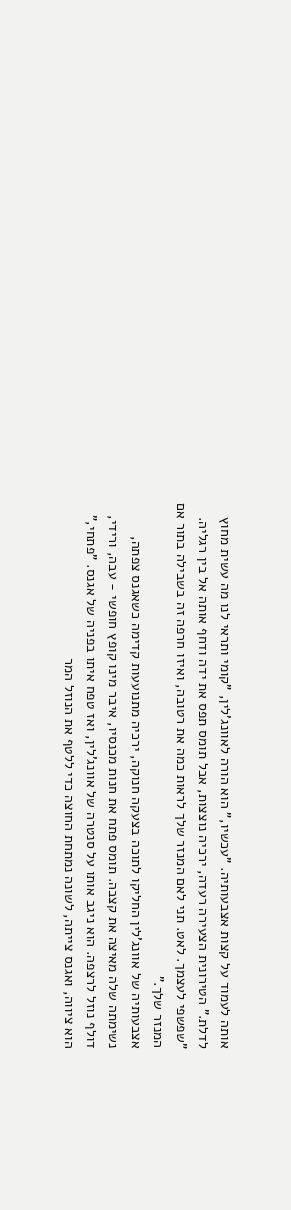אותה לעמוד על קצות אצבעותיה. "עכשיו," הוא הורה לאוונג'לין, "קומי ותראי לנו מה עשית מחוץ לדלת." הטירונית הצעירה רעדה, ירכיה נוצצות, אבל תומס תפס את ידה ודחף אותה אל בין רגליה. "שפשפי לעצמך. לאט. תני לאם המנזר שלך לראות כמה את רטובה, ואיזו חרפה זה בשבילה בתור אם המנזר שלך."
אצבעותיה של אוונג'לין החליקו לתוכה בצעקה חנוקה, ירכיה מתנועעות קדימה כשאגנס צפתה, נשימתה שלה מאיצה את קצבה. תומס פתח את חנות מכנסיו, איבר מינו קופץ חופשי - עבה, ורידי, דולף נוזל לרצפה. הוא ניגב אותו על סנטרה של אוונג'לין, ואז טפח איתו בפניה של אגנס. "פתחי," הוא ציווה, ואגנס צייתה, לשונה נמתחת החוצה כדי ללטף את הנוזל המר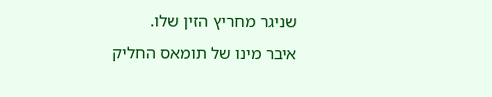שניגר מחריץ הזין שלו.
איבר מינו של תומאס החליק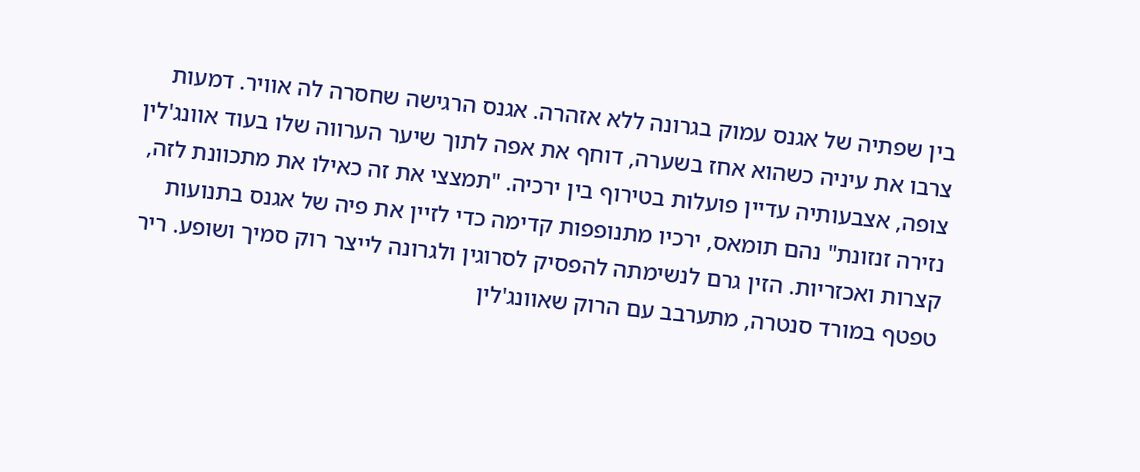בין שפתיה של אגנס עמוק בגרונה ללא אזהרה. אגנס הרגישה שחסרה לה אוויר. דמעות צרבו את עיניה כשהוא אחז בשערה, דוחף את אפה לתוך שיער הערווה שלו בעוד אוונג'לין צופה, אצבעותיה עדיין פועלות בטירוף בין ירכיה. "תמצצי את זה כאילו את מתכוונת לזה, נזירה זנזונת" נהם תומאס, ירכיו מתנופפות קדימה כדי לזיין את פיה של אגנס בתנועות קצרות ואכזריות. הזין גרם לנשימתה להפסיק לסרוגין ולגרונה לייצר רוק סמיך ושופע. ריר טפטף במורד סנטרה, מתערבב עם הרוק שאוונג'לין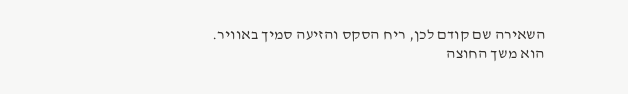השאירה שם קודם לכן, ריח הסקס והזיעה סמיך באוויר.
הוא משך החוצה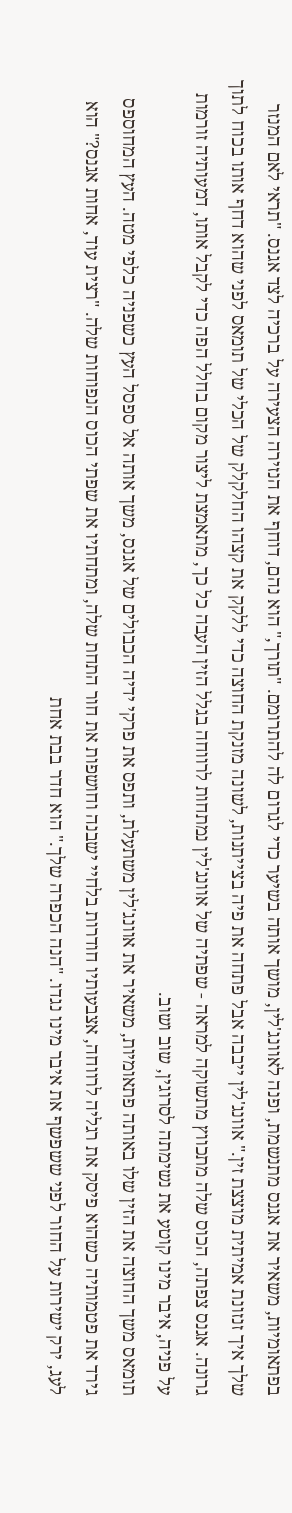בפתאומיות, משאיר את אגנס מתנשמת, ופנה לאוונג'לין, מושך אותה בשיער כדי לגרום לה להתרומם. "תורך," הוא נהם, דוחף את הנזירה הצעירה על ברכיה לצד אגנס. "תראי לאם המנזר שלך איך זנזונת אמיתית מוצצת זין." אוונג'לין ייבבה אבל פתחה את פיה בצייתנות, לשונה מזנקת החוצה כדי ללקק את קצהו החלקלק של הכלי של תומאס לפני שהוא דחף אותו בכוח לתוך גרונה. אגנס צפתה, הכוס שלה מתכווץ מתשוקה למראה - שפתיה של אוונג'לין נמתחות לרווחה בגלל הזין העבה כל כך, מתאמצת ליצור מקום בחלל הפה כדי לקבל אותו, דמעותיה זורמות על פניה, איבר מינו קוטע את נשימתה לסרוגין, שוב ושוב.
תומאס משך החוצה את הזין שלו באותה פתאומיות, משאיר את אוונג'לין משתעלת, ותפס את פרקי ידיה הכבולים של אגנס, משך אותה אל ספסל העץ כשפניה כלפי מטה. העץ המחוספס גירד את פטמותיה כשהוא פיסק את רגליה לרווחה, אצבעותיו חודרות בלחיי ישבנה וחושפות את חור התחת שלה, ומתחתיו את שפתי הכוס הנפוחות שלה. "רצית עוד, אחות אגנס?" הוא לעג, ירק ישירות על החור לפני ששפשף את איבר מינו נגדו. "הנה הכפרה שלך." הוא חדר בבת אחת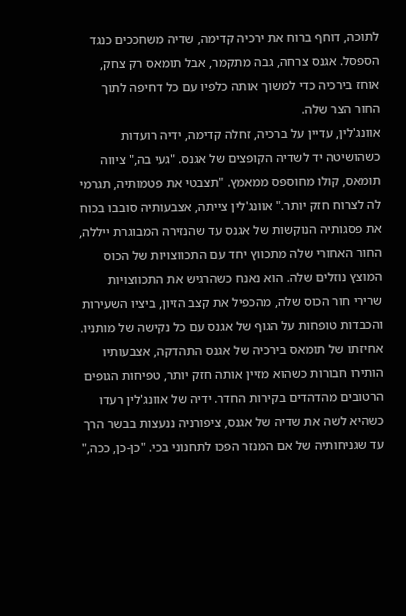לתוכה, דוחף ברוח את ירכיה קדימה, שדיה משחככים כנגד הספסל. אגנס צרחה, גבה מתקמר, אבל תומאס רק צחק, אוחז בירכיה כדי למשוך אותה כלפיו עם כל דחיפה לתוך החור הצר שלה.
אוונג'לין, עדיין על ברכיה, זחלה קדימה, ידיה רועדות כשהושיטה יד לשדיה הקופצים של אגנס. "געי בה," ציווה תומאס, קולו מחוספס ממאמץ. "תצבטי את פטמותיה, תגרמי לה לצרוח חזק יותר." אוונג'לין צייתה, אצבעותיה סובבו בכוח את פסגותיה הנוקשות של אגנס עד שהנזירה המבוגרת ייללה, החור האחורי שלה מתכווץ יחד עם התכווצויות של הכוס המוצץ נוזלים שלה. הוא נאנח כשהרגיש את התכווצויות שרירי חור הכוס שלה, מהכפיל את קצב הזיון, ביציו השעירות והכבדות טופחות על הגוף של אגנס עם כל נקישה של מותניו.
אחיזתו של תומאס בירכיה של אגנס התהדקה, אצבעותיו הותירו חבורות כשהוא מזיין אותה חזק יותר, טפיחות הגופים הרטובים מהדהדים בקירות החדר. ידיה של אוונג'לין רעדו כשהיא לשה את שדיה של אגנס, ציפורניה ננעצות בבשר הרך עד שגניחותיה של אם המנזר הפכו לתחנוני בכי. "כן-כן, ככה,"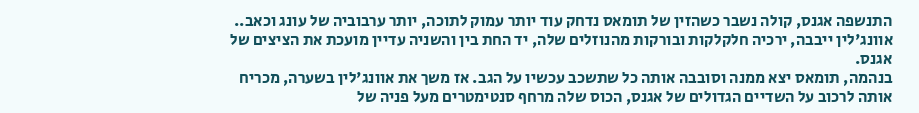התנשפה אגנס, קולה נשבר כשהזין של תומאס נדחק עוד יותר עמוק לתוכה, יותר ערבוביה של עונג וכאב.. אוונג'לין ייבבה, ירכיה חלקלקות ובורקות מהנוזלים שלה, יד החת בין והשניה עדיין מועכת את הציצים של אגנס.
בנהמה, תומאס יצא ממנה וסובבה אותה כל שתשכב עכשיו על הגב. אז משך את אוונג'לין בשערה, מכריח אותה לרכוב על השדיים הגדולים של אגנס, הכוס שלה מרחף סנטימטרים מעל פניה של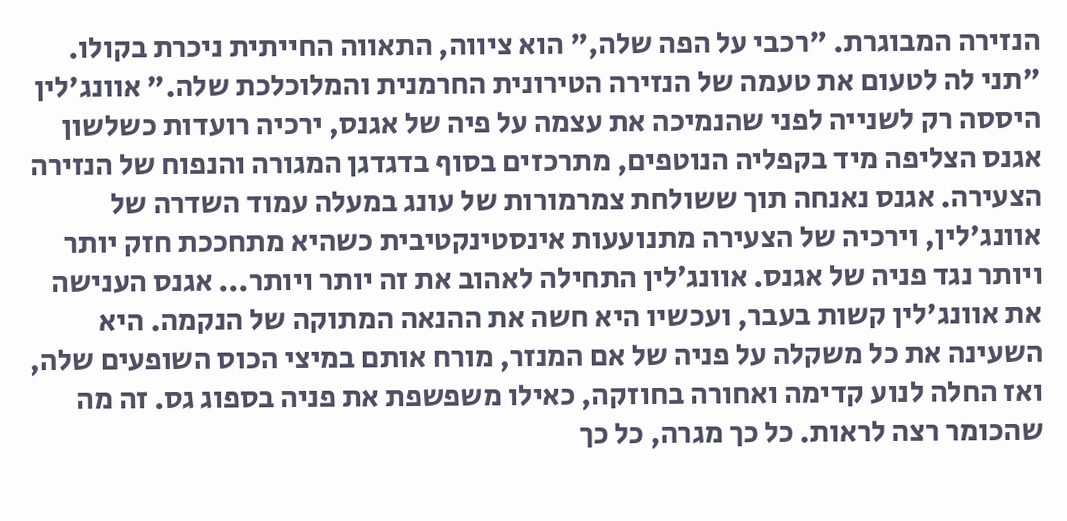הנזירה המבוגרת. "רכבי על הפה שלה," הוא ציווה, התאווה החייתית ניכרת בקולו. "תני לה לטעום את טעמה של הנזירה הטירונית החרמנית והמלוכלכת שלה." אוונג'לין היססה רק לשנייה לפני שהנמיכה את עצמה על פיה של אגנס, ירכיה רועדות כשלשון אגנס הצליפה מיד בקפליה הנוטפים, מתרכזים בסוף בדגדגן המגורה והנפוח של הנזירה הצעירה. אגנס נאנחה תוך ששולחת צמרמורות של עונג במעלה עמוד השדרה של אוונג'לין, וירכיה של הצעירה מתנועעות אינסטינקטיבית כשהיא מתחככת חזק יותר ויותר נגד פניה של אגנס. אוונג׳לין התחילה לאהוב את זה יותר ויותר... אגנס הענישה את אוונג'לין קשות בעבר, ועכשיו היא חשה את ההנאה המתוקה של הנקמה. היא השעינה את כל משקלה על פניה של אם המנזר, מורח אותם במיצי הכוס השופעים שלה, ואז החלה לנוע קדימה ואחורה בחוזקה, כאילו משפשפת את פניה בספוג גס. זה מה שהכומר רצה לראות. כל כך מגרה, כל כך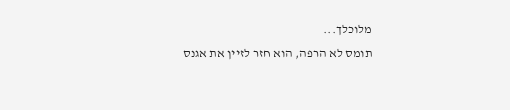מלוכלך...
תומס לא הרפה, הוא חזר לזיין את אגנס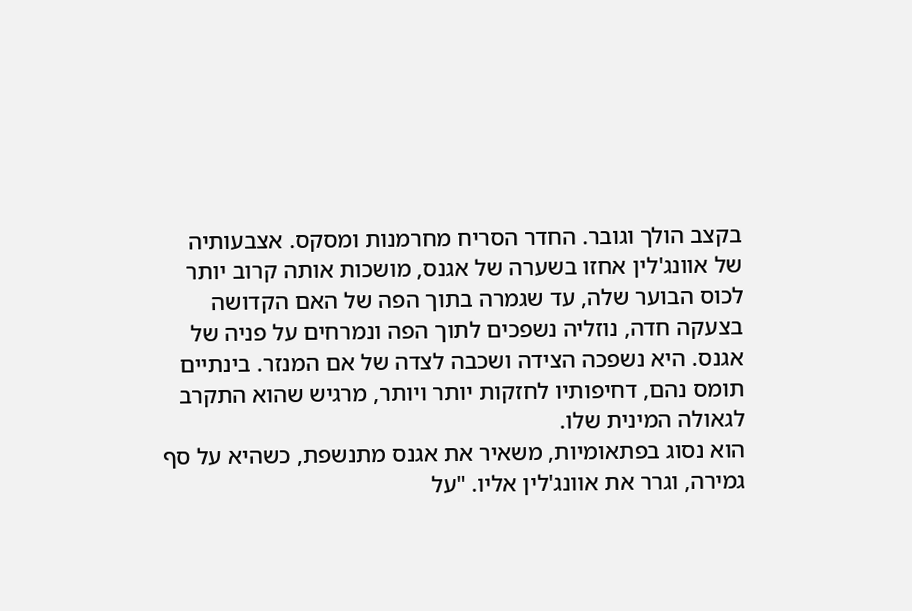בקצב הולך וגובר. החדר הסריח מחרמנות ומסקס. אצבעותיה של אוונג'לין אחזו בשערה של אגנס, מושכות אותה קרוב יותר לכוס הבוער שלה, עד שגמרה בתוך הפה של האם הקדושה בצעקה חדה, נוזליה נשפכים לתוך הפה ונמרחים על פניה של אגנס. היא נשפכה הצידה ושכבה לצדה של אם המנזר. בינתיים תומס נהם, דחיפותיו לחזקות יותר ויותר, מרגיש שהוא התקרב לגאולה המינית שלו.
הוא נסוג בפתאומיות, משאיר את אגנס מתנשפת, כשהיא על סף גמירה, וגרר את אוונג'לין אליו. "על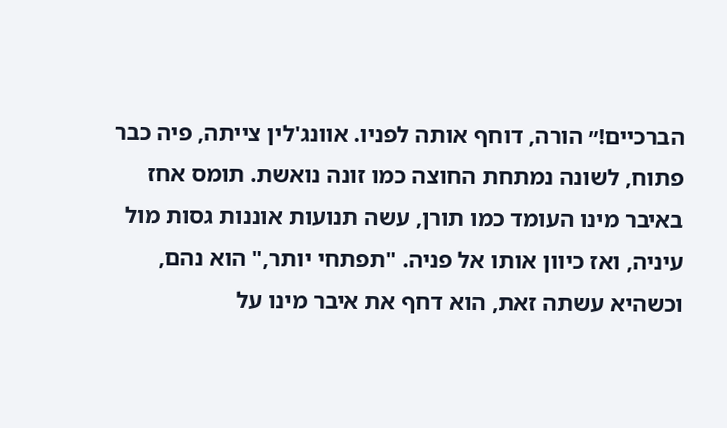הברכיים!״ הורה, דוחף אותה לפניו. אוונג'לין צייתה, פיה כבר פתוח, לשונה נמתחת החוצה כמו זונה נואשת. תומס אחז באיבר מינו העומד כמו תורן, עשה תנועות אוננות גסות מול עיניה, ואז כיוון אותו אל פניה. "תפתחי יותר," הוא נהם, וכשהיא עשתה זאת, הוא דחף את איבר מינו על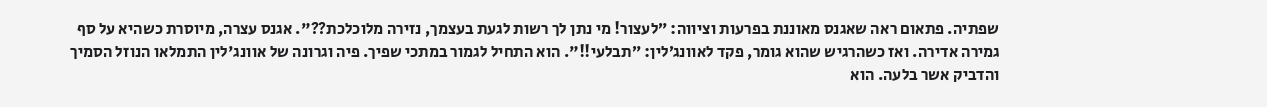שפתיה. פתאום ראה שאגנס מאוננת בפרעות וציווה: ״לעצור! מי נתן לך רשות לגעת בעצמך, נזירה מלוכלכת??". אגנס עצרה, מיוסרת כשהיא על סף גמירה אדירה. ואז כשהרגיש שהוא גומר, פקד לאוונג׳לין: ״תבלעי!!". הוא התחיל לגמור במתכי שפיך. פיה וגרונה של אוונג'לין התמלאו הנוזל הסמיך והדביק אשר בלעה. הוא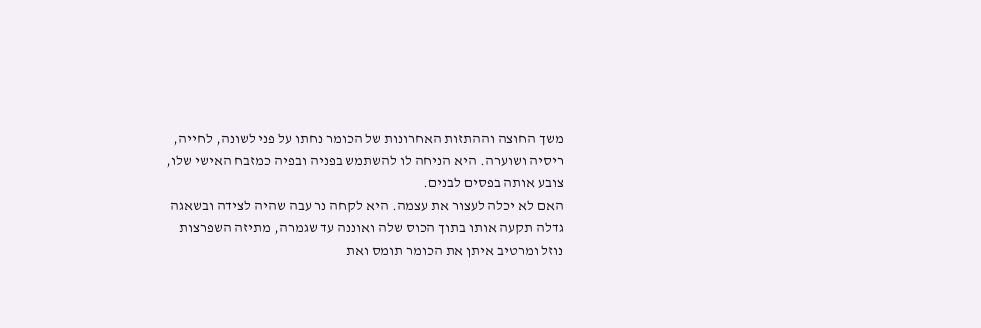משך החוצה וההתזות האחרונות של הכומר נחתו על פני לשונה, לחייה, ריסיה ושוערה. היא הניחה לו להשתמש בפניה ובפיה כמזבח האישי שלו, צובע אותה בפסים לבנים.
האם לא יכלה לעצור את עצמה. היא לקחה נר עבה שהיה לצידה ובשאגה גדלה תקעה אותו בתוך הכוס שלה ואוננה עד שגמרה, מתיזה השפרצות נוזל ומרטיב איתן את הכומר תומס ואת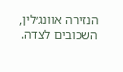הנזירה אוונג׳לין, השכובים לצדה.